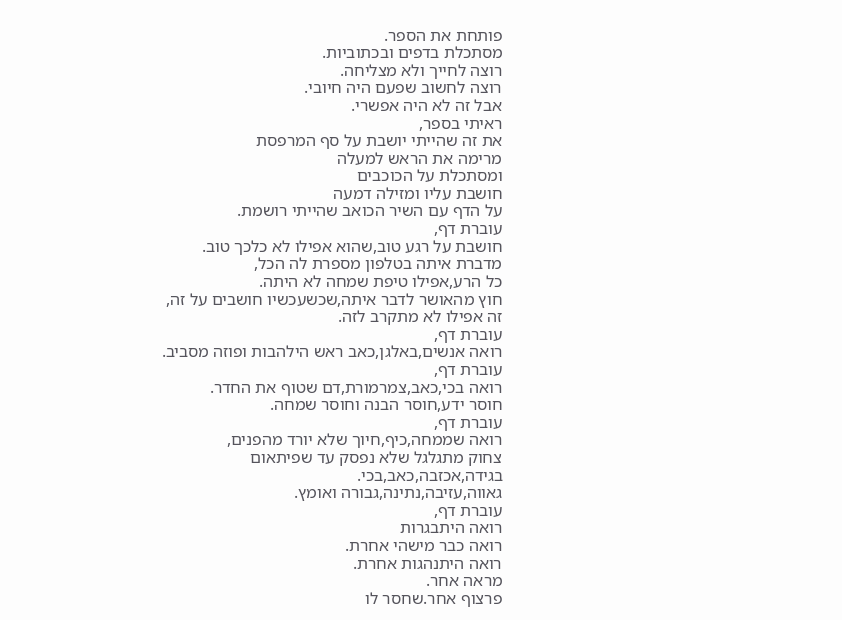פותחת את הספר.
מסתכלת בדפים ובכתוביות.
רוצה לחייך ולא מצליחה.
רוצה לחשוב שפעם היה חיובי.
אבל זה לא היה אפשרי.
ראיתי בספר,
את זה שהייתי יושבת על סף המרפסת
מרימה את הראש למעלה
ומסתכלת על הכוכבים
חושבת עליו ומזילה דמעה
על הדף עם השיר הכואב שהייתי רושמת.
עוברת דף,
חושבת על רגע טוב,שהוא אפילו לא כלכך טוב.
מדברת איתה בטלפון מספרת לה הכל,
כל הרע,אפילו טיפת שמחה לא היתה.
חוץ מהאושר לדבר איתה,שכשעכשיו חושבים על זה,
זה אפילו לא מתקרב לזה.
עוברת דף,
רואה אנשים,באלגן,כאב ראש הילהבות ופוזה מסביב.
עוברת דף,
רואה בכי,כאב,צמרמורת,דם שטוף את החדר.
חוסר ידע,חוסר הבנה וחוסר שמחה.
עוברת דף,
רואה שממחה,כיף,חיוך שלא יורד מהפנים,
צחוק מתגלגל שלא נפסק עד שפיתאום
בגידה,אכזבה,כאב,בכי.
גאווה,עזיבה,נתינה,גבורה ואומץ.
עוברת דף,
רואה היתבגרות
רואה כבר מישהי אחרת.
רואה היתנהגות אחרת.
מראה אחר.
פרצוף אחר.שחסר לו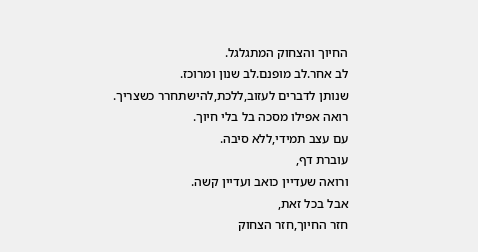החיוך והצחוק המתגלגל.
לב אחר.לב מופנם.לב שנון ומרוכז.
שנותן לדברים לעזוב,ללכת,להישתחרר כשצריך.
רואה אפילו מסכה בל בלי חיוך.
עם עצב תמידי,ללא סיבה.
עוברת דף,
ורואה שעדיין כואב ועדיין קשה.
אבל בכל זאת,
חזר החיוך,חזר הצחוק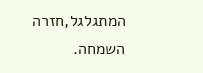המתגלגל,חזרה השמחה.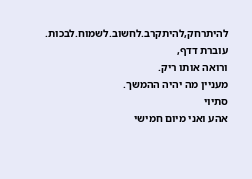להיתרחק,להיתקרב.לחשוב.לשמוח.לבכות.
עוברת דדף,
ורואה אותו ריק.
מעניין מה יהיה ההמשך.
סתיוי
אהע ואני מיום חמישי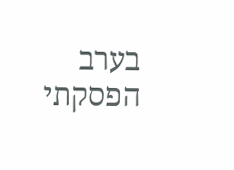בערב הפסקתי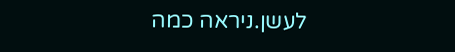לעשן.ניראה כמה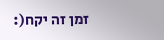זמן זה יקח(: